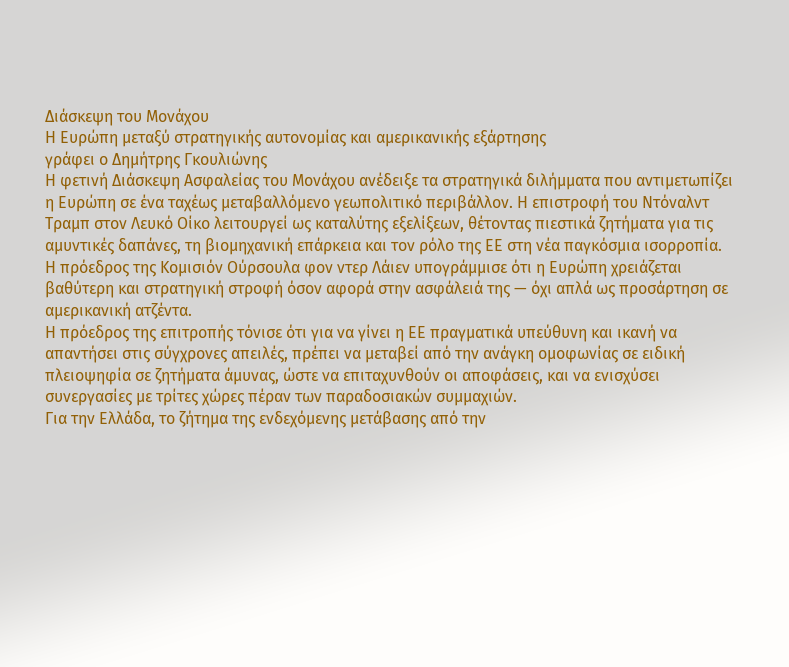Διάσκεψη του Μονάχου
Η Ευρώπη μεταξύ στρατηγικής αυτονομίας και αμερικανικής εξάρτησης
γράφει ο Δημήτρης Γκουλιώνης
Η φετινή Διάσκεψη Ασφαλείας του Μονάχου ανέδειξε τα στρατηγικά διλήμματα που αντιμετωπίζει η Ευρώπη σε ένα ταχέως μεταβαλλόμενο γεωπολιτικό περιβάλλον. Η επιστροφή του Ντόναλντ Τραμπ στον Λευκό Οίκο λειτουργεί ως καταλύτης εξελίξεων, θέτοντας πιεστικά ζητήματα για τις αμυντικές δαπάνες, τη βιομηχανική επάρκεια και τον ρόλο της ΕΕ στη νέα παγκόσμια ισορροπία.
Η πρόεδρος της Κομισιόν Ούρσουλα φον ντερ Λάιεν υπογράμμισε ότι η Ευρώπη χρειάζεται βαθύτερη και στρατηγική στροφή όσον αφορά στην ασφάλειά της — όχι απλά ως προσάρτηση σε αμερικανική ατζέντα.
Η πρόεδρος της επιτροπής τόνισε ότι για να γίνει η ΕΕ πραγματικά υπεύθυνη και ικανή να απαντήσει στις σύγχρονες απειλές, πρέπει να μεταβεί από την ανάγκη ομοφωνίας σε ειδική πλειοψηφία σε ζητήματα άμυνας, ώστε να επιταχυνθούν οι αποφάσεις, και να ενισχύσει συνεργασίες με τρίτες χώρες πέραν των παραδοσιακών συμμαχιών.
Για την Ελλάδα, το ζήτημα της ενδεχόμενης μετάβασης από την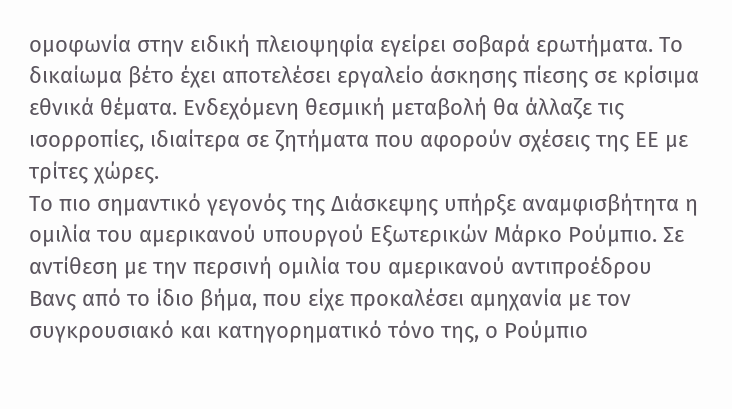ομοφωνία στην ειδική πλειοψηφία εγείρει σοβαρά ερωτήματα. Το δικαίωμα βέτο έχει αποτελέσει εργαλείο άσκησης πίεσης σε κρίσιμα εθνικά θέματα. Ενδεχόμενη θεσμική μεταβολή θα άλλαζε τις ισορροπίες, ιδιαίτερα σε ζητήματα που αφορούν σχέσεις της ΕΕ με τρίτες χώρες.
Το πιο σημαντικό γεγονός της Διάσκεψης υπήρξε αναμφισβήτητα η ομιλία του αμερικανού υπουργού Εξωτερικών Μάρκο Ρούμπιο. Σε αντίθεση με την περσινή ομιλία του αμερικανού αντιπροέδρου Βανς από το ίδιο βήμα, που είχε προκαλέσει αμηχανία με τον συγκρουσιακό και κατηγορηματικό τόνο της, ο Ρούμπιο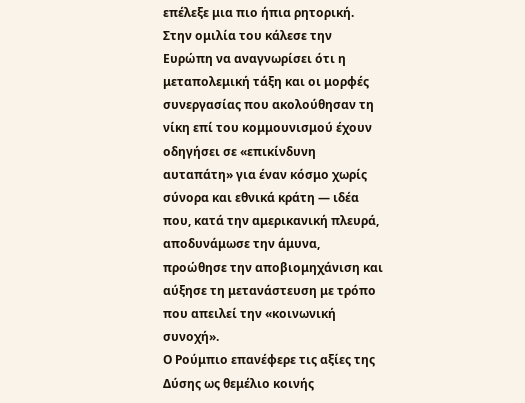επέλεξε μια πιο ήπια ρητορική.
Στην ομιλία του κάλεσε την Ευρώπη να αναγνωρίσει ότι η μεταπολεμική τάξη και οι μορφές συνεργασίας που ακολούθησαν τη νίκη επί του κομμουνισμού έχουν οδηγήσει σε «επικίνδυνη αυταπάτη» για έναν κόσμο χωρίς σύνορα και εθνικά κράτη — ιδέα που, κατά την αμερικανική πλευρά, αποδυνάμωσε την άμυνα, προώθησε την αποβιομηχάνιση και αύξησε τη μετανάστευση με τρόπο που απειλεί την «κοινωνική συνοχή».
Ο Ρούμπιο επανέφερε τις αξίες της Δύσης ως θεμέλιο κοινής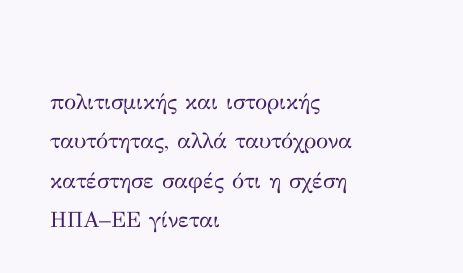πολιτισμικής και ιστορικής ταυτότητας, αλλά ταυτόχρονα κατέστησε σαφές ότι η σχέση ΗΠΑ–ΕΕ γίνεται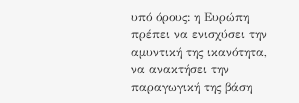υπό όρους: η Ευρώπη πρέπει να ενισχύσει την αμυντική της ικανότητα, να ανακτήσει την παραγωγική της βάση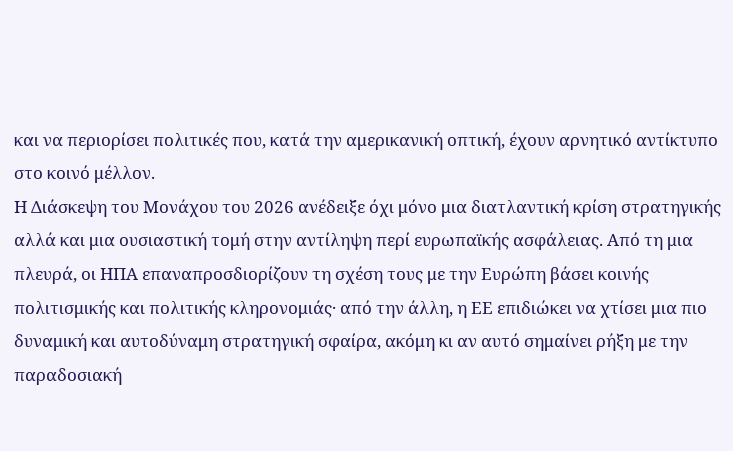και να περιορίσει πολιτικές που, κατά την αμερικανική οπτική, έχουν αρνητικό αντίκτυπο στο κοινό μέλλον.
Η Διάσκεψη του Μονάχου του 2026 ανέδειξε όχι μόνο μια διατλαντική κρίση στρατηγικής αλλά και μια ουσιαστική τομή στην αντίληψη περί ευρωπαϊκής ασφάλειας. Από τη μια πλευρά, οι ΗΠΑ επαναπροσδιορίζουν τη σχέση τους με την Ευρώπη βάσει κοινής πολιτισμικής και πολιτικής κληρονομιάς· από την άλλη, η ΕΕ επιδιώκει να χτίσει μια πιο δυναμική και αυτοδύναμη στρατηγική σφαίρα, ακόμη κι αν αυτό σημαίνει ρήξη με την παραδοσιακή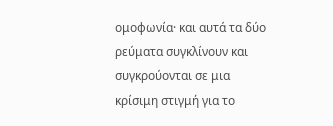ομοφωνία· και αυτά τα δύο ρεύματα συγκλίνουν και συγκρούονται σε μια κρίσιμη στιγμή για το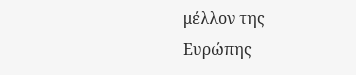μέλλον της Ευρώπης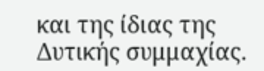και της ίδιας της Δυτικής συμμαχίας.